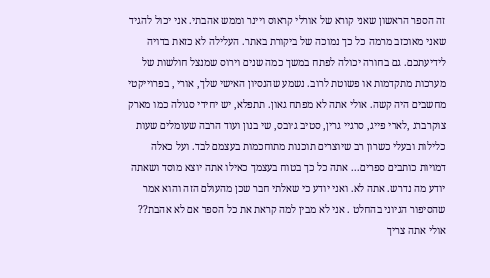זה הספר הראשון שאני קורא של אורלי קראוס ויינר וממש אהבתי. אני יכול להגיד שאני מאוכזב מרמה כל כך נמוכה של ביקורת באתר. העלילה לא כזאת בדויה לידיעתכם. גם בחורה יכולה לפתח במשך כמה שנים וירוס שמנצל חולשות של מערכות מתקדמות או פשוטת לרוב. נשמע שהנסיון האישי שלך, אורי , בפרוייקטי מחשבים היה קשה. אולי אתה לא מפתח גאון. תתפלא, יש יחידי סגולה כמו מארק צוקרברג ,לארי פייג, סרגיי גרין, סטיב ג׳ובס, שי בנון ועוד הרבה שעומלים שעות כלילות ובעלי כשרון רב שיוצרים תוכנות מתוחכמות בעצמם לבד. ועל כאלה דמויות כותבים ספרים... אתה כל כך בטוח בעצמך כאילו אתה יוצא מוסד ושאתה יודע מה נדרש. אתה לא. ואני יודע כי שאלתי חבר שכן מהעולם הזה והוא אמר שהסיפור הגיוני בהחלט . אני לא מבין למה קראת את כל הספר אם לא אהבת?? אולי אתה צריך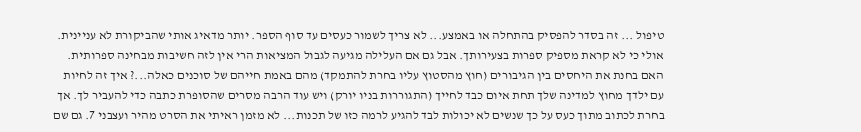טיפול ... זה בסדר להפסיק בהתחלה או באמצע... לא צריך לשמור כעסים עד סוף הספר. יותר מדאיג אותי שהביקורת לא עניינית. אולי כי לא קראת מספיק ספרות בצעירותך. אבל גם אם העלילה מגיעה לגבול המציאות הרי אין לזה חשיבות מבחינה ספרותית. האם בחנת את היחסים בין הגיבורים (חוץ מהסטוץ עליו בחרת להתמקד) מהם באמת חייהם של סוכנים כאלה...? איך זה לחיות עם ילדך מחוץ למדינה שלך תחת איום כבד לחייך (התגוררות בניו יורק) ויש עוד הרבה מסרים שהסופרת כתבה כדי להעביר לך. אך בחרת לכתוב מתוך כעס על כך שנשים לא יכולות לבד להגיע לרמה כזו של תכנות... לא מזמן ראיתי את הסרט מהיר ועצבני 7. גם שם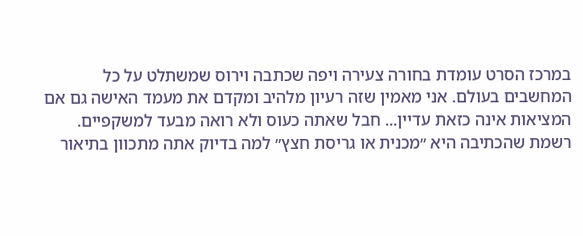במרכז הסרט עומדת בחורה צעירה ויפה שכתבה וירוס שמשתלט על כל המחשבים בעולם. אני מאמין שזה רעיון מלהיב ומקדם את מעמד האישה גם אם המציאות אינה כזאת עדיין... חבל שאתה כעוס ולא רואה מבעד למשקפיים. רשמת שהכתיבה היא ״מכנית או גריסת חצץ״ למה בדיוק אתה מתכוון בתיאור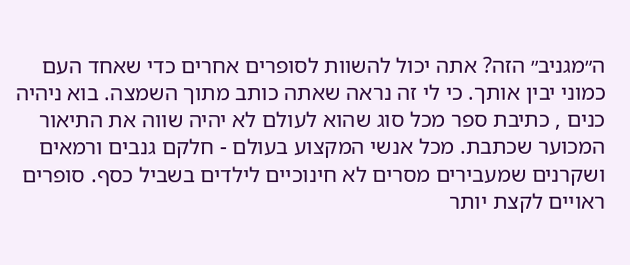ה״מגניב״ הזה? אתה יכול להשוות לסופרים אחרים כדי שאחד העם כמוני יבין אותך. כי לי זה נראה שאתה כותב מתוך השמצה. בוא ניהיה כנים , כתיבת ספר מכל סוג שהוא לעולם לא יהיה שווה את התיאור המכוער שכתבת. מכל אנשי המקצוע בעולם - חלקם גנבים ורמאים ושקרנים שמעבירים מסרים לא חינוכיים לילדים בשביל כסף. סופרים ראויים לקצת יותר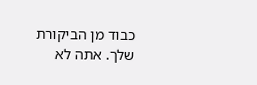כבוד מן הביקורת שלך. אתה לא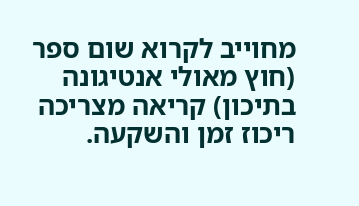מחוייב לקרוא שום ספר (חוץ מאולי אנטיגונה בתיכון) קריאה מצריכה ריכוז זמן והשקעה.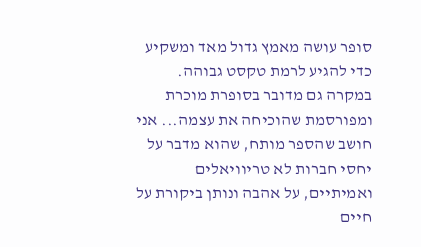סופר עושה מאמץ גדול מאד ומשקיע כדי להגיע לרמת טקסט גבוהה. במקרה גם מדובר בסופרת מוכרת ומפורסמת שהוכיחה את עצמה... אני חושב שהספר מותח, שהוא מדבר על יחסי חברות לא טריוויאלים ואמיתיים, על אהבה ונותן ביקורת על חיים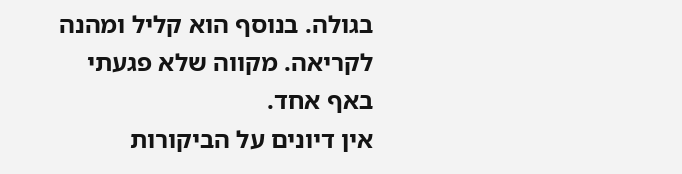בגולה. בנוסף הוא קליל ומהנה לקריאה. מקווה שלא פגעתי באף אחד.
אין דיונים על הביקורות